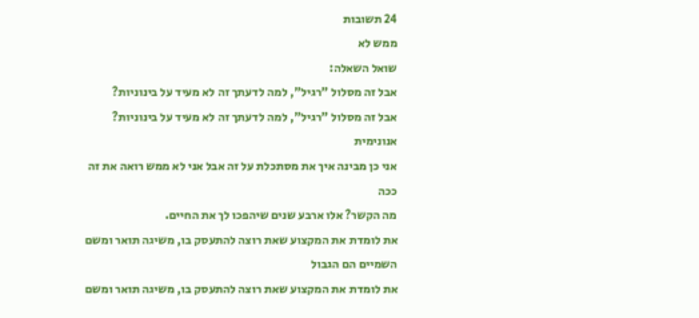24 תשובות
ממש לא
שואל השאלה:
אבל זה מסלול "רגיל", למה לדעתך זה לא מעיד על בינוניות?
אבל זה מסלול "רגיל", למה לדעתך זה לא מעיד על בינוניות?
אנונימית
אני כן מבינה איך את מסתכלת על זה אבל אני לא ממש רואה את זה ככה
מה הקשר? אלו ארבע שנים שיהפכו לך את החיים.
את לומדת את המקצוע שאת רוצה להתעסק בו, משיגה תואר ומשם השמיים הם הגבול
את לומדת את המקצוע שאת רוצה להתעסק בו, משיגה תואר ומשם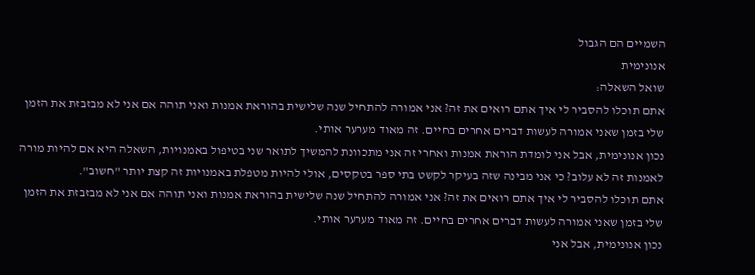השמיים הם הגבול
אנונימית
שואל השאלה:
אתם תוכלו להסביר לי איך אתם רואים את זה? אני אמורה להתחיל שנה שלישית בהוראת אמנות ואני תוהה אם אני לא מבזבזת את הזמן שלי בזמן שאני אמורה לעשות דברים אחרים בחיים. זה מאוד מערער אותי.
נכון אנונימית, אבל אני לומדת הוראת אמנות ואחרי זה אני מתכוונת להמשיך לתואר שני בטיפול באמנויות, השאלה היא אם להיות מורה לאמנות זה לא עלוב? כי אני מבינה שזה בעיקר לקשט בתי ספר בטקסים, אולי להיות מטפלת באמנויות זה קצת יותר "חשוב".
אתם תוכלו להסביר לי איך אתם רואים את זה? אני אמורה להתחיל שנה שלישית בהוראת אמנות ואני תוהה אם אני לא מבזבזת את הזמן שלי בזמן שאני אמורה לעשות דברים אחרים בחיים. זה מאוד מערער אותי.
נכון אנונימית, אבל אני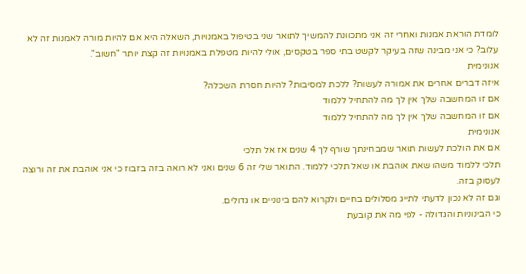לומדת הוראת אמנות ואחרי זה אני מתכוונת להמשיך לתואר שני בטיפול באמנויות, השאלה היא אם להיות מורה לאמנות זה לא עלוב? כי אני מבינה שזה בעיקר לקשט בתי ספר בטקסים, אולי להיות מטפלת באמנויות זה קצת יותר "חשוב".
אנונימית
איזה דברים אחרים את אמורה לעשות? ללכת למסיבות? להיות חסרת השכלה?
אם זו המחשבה שלך אין לך מה להתחיל ללמוד
אם זו המחשבה שלך אין לך מה להתחיל ללמוד
אנונימית
אם את הולכת לעשות תואר שמבחינתך שורף לך 4 שנים אז אל תלכי
תלכי ללמוד משהו שאת אוהבת או שאל תלכי ללמוד. התואר שלי זה 6 שנים ואני לא רואה בזה בזבוז כי אני אוהבת את זה ורוצה לעסוק בזה.
וגם זה לא נכון לדעתי לתייג מסלולים בחיים ולקרוא להם בינוניים או גדולים.
כי הבינוניות והגדולה - לפי מה את קובעת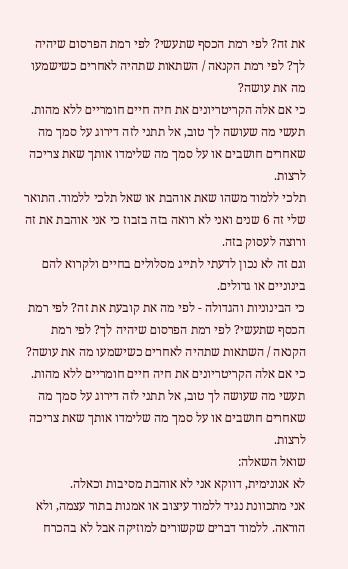את זה? לפי רמת הכסף שתעשי? לפי רמת הפרסום שיהיה לך? לפי רמת הקנאה / השתאות שתהיה לאחרים כשישמעו מה את עושה?
כי אם אלה הקריטריונים את חיה חיים חומריים ללא מהות.
תעשי מה שעושה לך טוב, אל תתני לזה דירוג על סמך מה שאחרים חושבים או על סמך מה שלימדו אותך שאת צריכה לרצות.
תלכי ללמוד משהו שאת אוהבת או שאל תלכי ללמוד. התואר שלי זה 6 שנים ואני לא רואה בזה בזבוז כי אני אוהבת את זה ורוצה לעסוק בזה.
וגם זה לא נכון לדעתי לתייג מסלולים בחיים ולקרוא להם בינוניים או גדולים.
כי הבינוניות והגדולה - לפי מה את קובעת את זה? לפי רמת הכסף שתעשי? לפי רמת הפרסום שיהיה לך? לפי רמת הקנאה / השתאות שתהיה לאחרים כשישמעו מה את עושה?
כי אם אלה הקריטריונים את חיה חיים חומריים ללא מהות.
תעשי מה שעושה לך טוב, אל תתני לזה דירוג על סמך מה שאחרים חושבים או על סמך מה שלימדו אותך שאת צריכה לרצות.
שואל השאלה:
לא אנונימית, דווקא אני לא אוהבת מסיבות וכאלה.
אני מתכוונת נגיד ללמוד עיצוב או אמנות בתור עצמה, ולא הוראה. ללמוד דברים שקשורים למוזיקה אבל לא בהכרח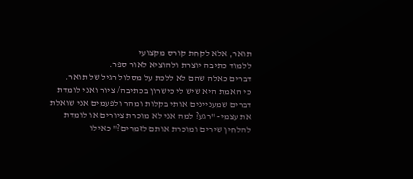תואר, אלא לקחת קורס מקצועי
ללמוד כתיבה יוצרת ולהוציא לאור ספר.
דברים כאלה שהם לא ללכת על מסלול רגיל של תואר.
כי האמת היא שיש לי כישרון בכתיבה/ ציור ואני לומדת דברים שמעניינים אותי בקלות ומהר ולפעמים אני שואלת את עצמי- "רגע? למה אני לא מוכרת ציורים או לומדת להלחין שירים ומוכרת אותם לזמרים?" כאילו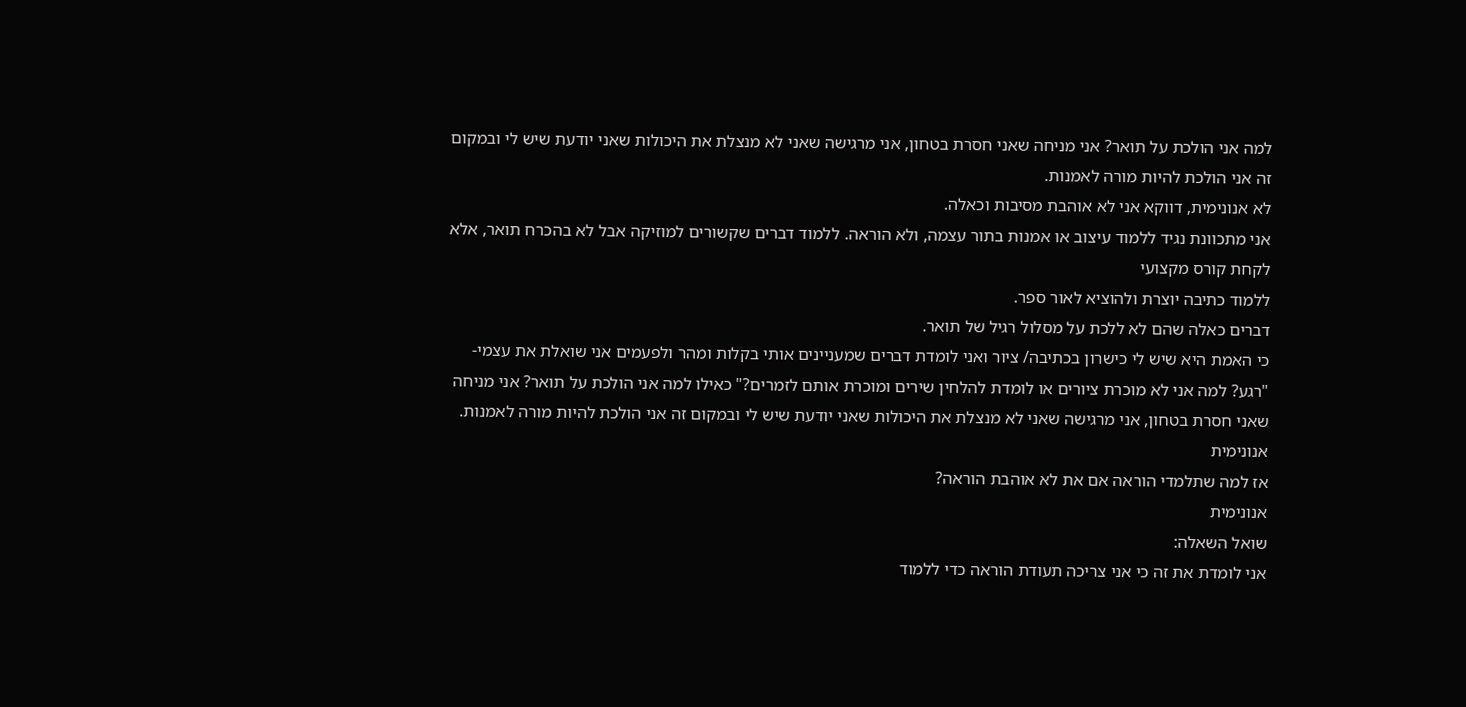למה אני הולכת על תואר? אני מניחה שאני חסרת בטחון, אני מרגישה שאני לא מנצלת את היכולות שאני יודעת שיש לי ובמקום זה אני הולכת להיות מורה לאמנות.
לא אנונימית, דווקא אני לא אוהבת מסיבות וכאלה.
אני מתכוונת נגיד ללמוד עיצוב או אמנות בתור עצמה, ולא הוראה. ללמוד דברים שקשורים למוזיקה אבל לא בהכרח תואר, אלא לקחת קורס מקצועי
ללמוד כתיבה יוצרת ולהוציא לאור ספר.
דברים כאלה שהם לא ללכת על מסלול רגיל של תואר.
כי האמת היא שיש לי כישרון בכתיבה/ ציור ואני לומדת דברים שמעניינים אותי בקלות ומהר ולפעמים אני שואלת את עצמי- "רגע? למה אני לא מוכרת ציורים או לומדת להלחין שירים ומוכרת אותם לזמרים?" כאילו למה אני הולכת על תואר? אני מניחה שאני חסרת בטחון, אני מרגישה שאני לא מנצלת את היכולות שאני יודעת שיש לי ובמקום זה אני הולכת להיות מורה לאמנות.
אנונימית
אז למה שתלמדי הוראה אם את לא אוהבת הוראה?
אנונימית
שואל השאלה:
אני לומדת את זה כי אני צריכה תעודת הוראה כדי ללמוד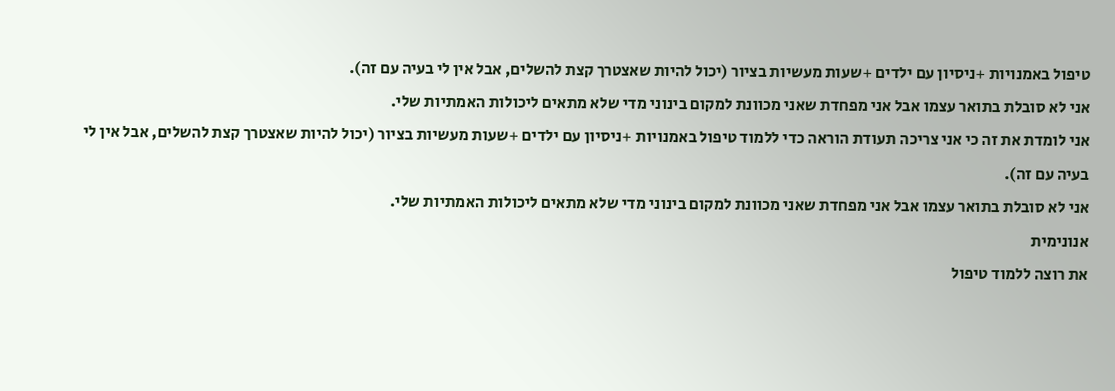טיפול באמנויות +ניסיון עם ילדים +שעות מעשיות בציור (יכול להיות שאצטרך קצת להשלים, אבל אין לי בעיה עם זה).
אני לא סובלת בתואר עצמו אבל אני מפחדת שאני מכוונת למקום בינוני מדי שלא מתאים ליכולות האמתיות שלי.
אני לומדת את זה כי אני צריכה תעודת הוראה כדי ללמוד טיפול באמנויות +ניסיון עם ילדים +שעות מעשיות בציור (יכול להיות שאצטרך קצת להשלים, אבל אין לי בעיה עם זה).
אני לא סובלת בתואר עצמו אבל אני מפחדת שאני מכוונת למקום בינוני מדי שלא מתאים ליכולות האמתיות שלי.
אנונימית
את רוצה ללמוד טיפול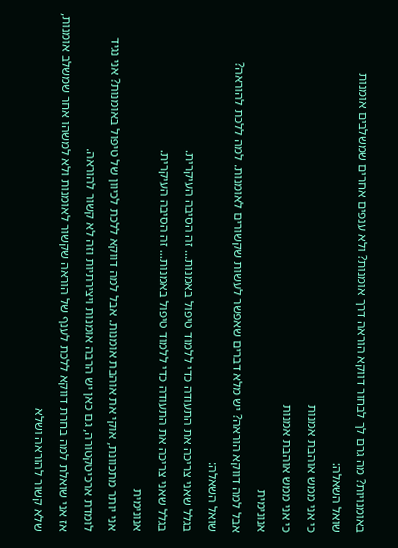באומנויות? מה גרם לך לבחור דווקא הוראה דרך אומנות? ולא ענפים אחרים שמשלבים אומנות
שואל השאלה:
כי אני ממש אוהבת אמנות
כי אני ממש אוהבת אמנות
אנונימית
אבל למה דווקא הוראה? יש מלא דברים שאפשר לעשות שקשורים לאומנות. למה ללכת להוראה?
שואל השאלה:
בגלל שאני צריכה את התעודה כדי ללמוד טיפול באמנות... זה הסיבה העיקרית.
בגלל שאני צריכה את התעודה כדי ללמוד טיפול באמנות... זה הסיבה העיקרית.
אנונימית
אני יותר מתכוונת, אוקי את אוהבת אומנות. אבל למה דווקא ללכת לכיוון של טיפול באומנות? אני נגיד לומדת ארכיטקטורה, גם כאן יש הרבה אומנות ויצירתיות וזה לא קשור להוראה.
אז אני שואלת למה בחרת דווקא ללכת לענף של הוראה שקשור לאומנות ולא למשהו אחר שמשלב אומנות, שלא קשור להוראה ושלא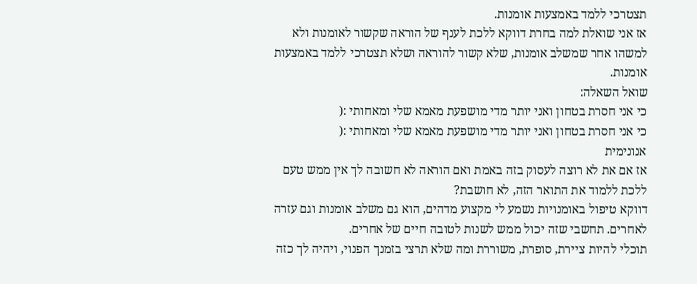תצטרכי ללמד באמצעות אומנות.
אז אני שואלת למה בחרת דווקא ללכת לענף של הוראה שקשור לאומנות ולא למשהו אחר שמשלב אומנות, שלא קשור להוראה ושלא תצטרכי ללמד באמצעות אומנות.
שואל השאלה:
כי אני חסרת בטחון ואני יותר מדי מושפעת מאמא שלי ומאחותי :(
כי אני חסרת בטחון ואני יותר מדי מושפעת מאמא שלי ומאחותי :(
אנונימית
אז אם את לא רוצה לעסוק בזה באמת ואם הוראה לא חשובה לך אין ממש טעם ללכת ללמוד את התואר הזה, לא חושבת?
דווקא טיפול באומנויות נשמע לי מקצוע מדהים, הוא גם משלב אומנות וגם עזרה לאחרים. תחשבי שזה יכול ממש לשנות לטובה חיים של אחרים.
תוכלי להיות ציירת, סופרת, משוררת ומה שלא תרצי בזמנך הפנוי, ויהיה לך כזה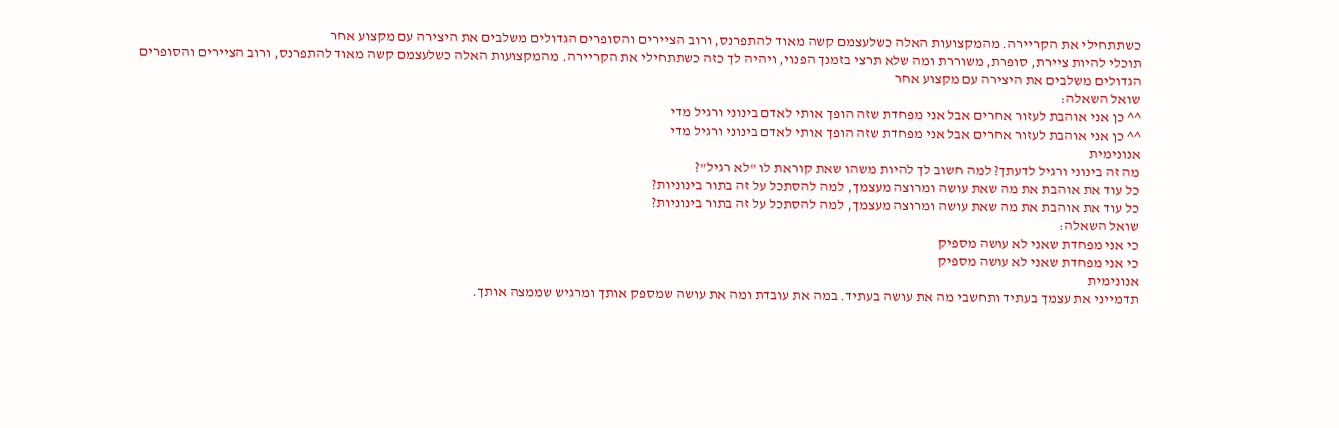כשתתחילי את הקריירה. מהמקצועות האלה כשלעצמם קשה מאוד להתפרנס, ורוב הציירים והסופרים הגדולים משלבים את היצירה עם מקצוע אחר
תוכלי להיות ציירת, סופרת, משוררת ומה שלא תרצי בזמנך הפנוי, ויהיה לך כזה כשתתחילי את הקריירה. מהמקצועות האלה כשלעצמם קשה מאוד להתפרנס, ורוב הציירים והסופרים הגדולים משלבים את היצירה עם מקצוע אחר
שואל השאלה:
^^ כן אני אוהבת לעזור אחרים אבל אני מפחדת שזה הופך אותי לאדם בינוני ורגיל מדי
^^ כן אני אוהבת לעזור אחרים אבל אני מפחדת שזה הופך אותי לאדם בינוני ורגיל מדי
אנונימית
מה זה בינוני ורגיל לדעתך? למה חשוב לך להיות משהו שאת קוראת לו "לא רגיל"?
כל עוד את אוהבת את מה שאת עושה ומרוצה מעצמך, למה להסתכל על זה בתור בינוניות?
כל עוד את אוהבת את מה שאת עושה ומרוצה מעצמך, למה להסתכל על זה בתור בינוניות?
שואל השאלה:
כי אני מפחדת שאני לא עושה מספיק
כי אני מפחדת שאני לא עושה מספיק
אנונימית
תדמייני את עצמך בעתיד ותחשבי מה את עושה בעתיד. במה את עובדת ומה את עושה שמספק אותך ומרגיש שממצה אותך.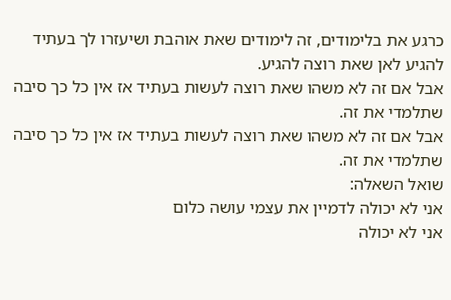כרגע את בלימודים, זה לימודים שאת אוהבת ושיעזרו לך בעתיד להגיע לאן שאת רוצה להגיע.
אבל אם זה לא משהו שאת רוצה לעשות בעתיד אז אין כל כך סיבה שתלמדי את זה.
אבל אם זה לא משהו שאת רוצה לעשות בעתיד אז אין כל כך סיבה שתלמדי את זה.
שואל השאלה:
אני לא יכולה לדמיין את עצמי עושה כלום
אני לא יכולה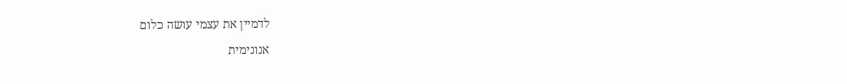לדמיין את עצמי עושה כלום
אנונימית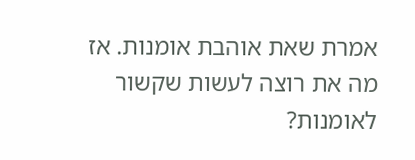אמרת שאת אוהבת אומנות. אז מה את רוצה לעשות שקשור לאומנות?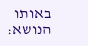באותו הנושא: